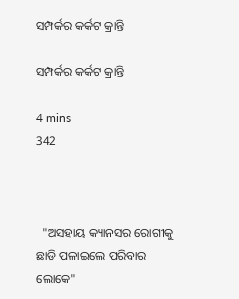ସମ୍ପର୍କର କର୍କଟ କ୍ରାନ୍ତି

ସମ୍ପର୍କର କର୍କଟ କ୍ରାନ୍ତି

4 mins
342



  "ଅସହାୟ କ୍ୟାନସର ରୋଗୀକୁ ଛାଡି ପଳାଇଲେ ପରିବାର ଲୋକେ"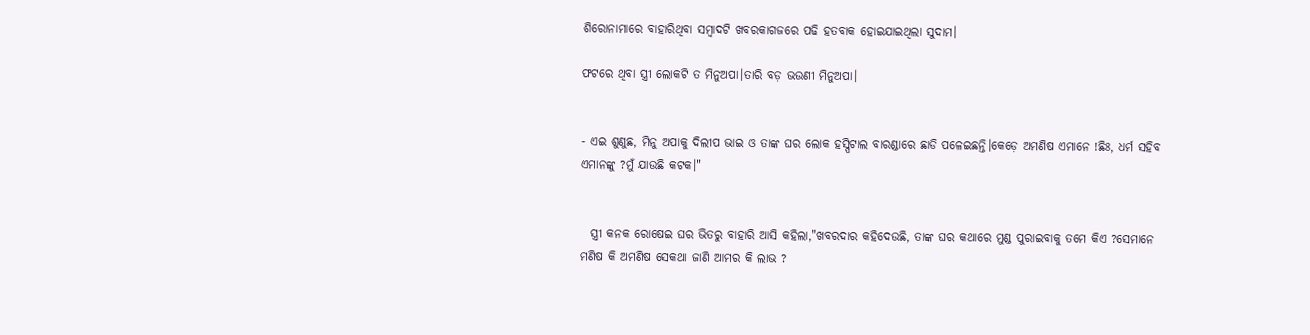ଶିରୋନାମାରେ ବାହାରିଥିବା ସମ୍ବାଦଟି ଖବରକାଗଜରେ ପଢି ହତବାକ ହୋଇଯାଇଥିଲା ସୁଦାମ।

ଫଟରେ ଥିବା ସ୍ତ୍ରୀ ଲୋକଟି ତ ମିନୁଅପା।ତାରି ବଡ଼ ଭଉଣୀ ମିନୁଅପା।


- ଏଇ ଶୁଣୁଛ, ମିନୁ ଅପାକୁ ଦିଲୀପ ଭାଇ ଓ ତାଙ୍କ ଘର ଲୋକ ହସ୍ପିଟାଲ ବାରଣ୍ଡାରେ ଛାଡି ପଳେଇଛନ୍ତି।କେଡ଼େ ଅମଣିଷ ଏମାନେ !ଛିଃ, ଧର୍ମ ସହିବ ଏମାନଙ୍କୁ ?ମୁଁ ଯାଉଛି କଟକ।"


  ସ୍ତ୍ରୀ କନକ ରୋଷେଇ ଘର ଭିତରୁ ବାହାରି ଆସି କହିଲା,"ଖବରଦାର କହିଦେଉଛି, ତାଙ୍କ ଘର କଥାରେ ମୁଣ୍ଡ ପୁରାଇବାକୁ ତମେ କିଏ ?ସେମାନେ ମଣିଷ କି ଅମଣିଷ ସେକଥା ଜାଣି ଆମର କି ଲାଭ ?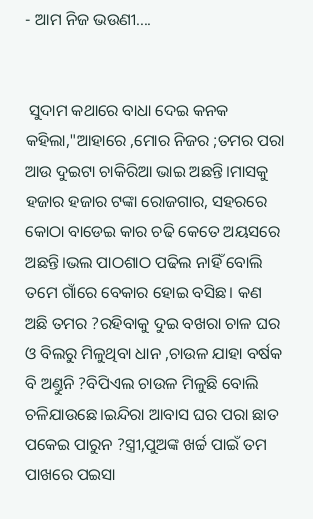- ଆମ ନିଜ ଭଉଣୀ....


 ସୁଦାମ କଥାରେ ବାଧା ଦେଇ କନକ କହିଲା,"ଆହାରେ ,ମୋର ନିଜର ;ତମର ପରା ଆଉ ଦୁଇଟା ଚାକିରିଆ ଭାଇ ଅଛନ୍ତି।ମାସକୁ ହଜାର ହଜାର ଟଙ୍କା ରୋଜଗାର, ସହରରେ କୋଠା ବାଡେଇ କାର ଚଢି କେତେ ଅୟସରେ ଅଛନ୍ତି।ଭଲ ପାଠଶାଠ ପଢିଲ ନାହିଁ ବୋଲି ତମେ ଗାଁରେ ବେକାର ହୋଇ ବସିଛ। କଣ ଅଛି ତମର ?ରହିବାକୁ ଦୁଇ ବଖରା ଚାଳ ଘର ଓ ବିଲରୁ ମିଳୁଥିବା ଧାନ ,ଚାଉଳ ଯାହା ବର୍ଷକ ବି ଅଣ୍ତୁନି ?ବିପିଏଲ ଚାଉଳ ମିଳୁଛି ବୋଲି ଚଳିଯାଉଛେ।ଇନ୍ଦିରା ଆବାସ ଘର ପରା ଛାତ ପକେଇ ପାରୁନ ?ସ୍ତ୍ରୀ,ପୁଅଙ୍କ ଖର୍ଚ୍ଚ ପାଇଁ ତମ ପାଖରେ ପଇସା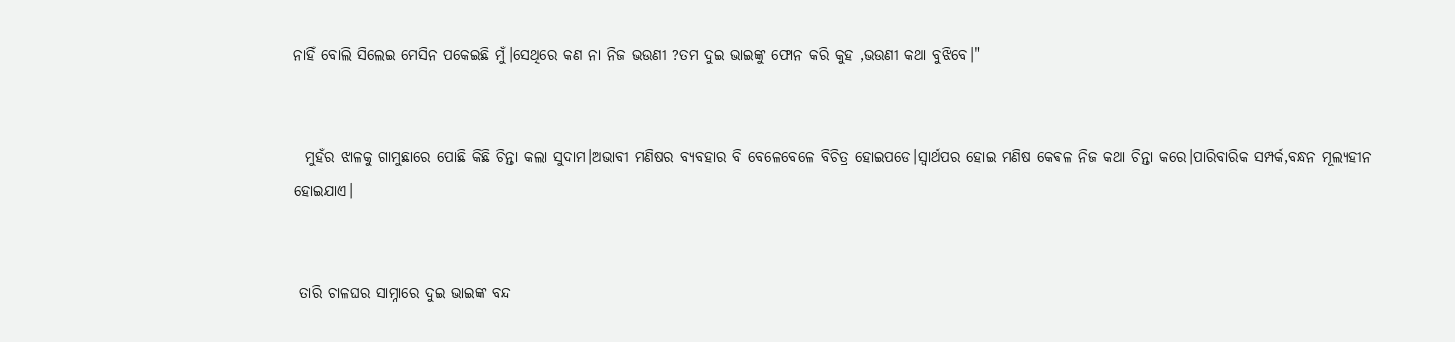ନାହିଁ ବୋଲି ସିଲେଇ ମେସିନ ପକେଇଛି ମୁଁ।ସେଥିରେ କଣ ନା ନିଜ ଭଉଣୀ ?ତମ ଦୁଇ ଭାଇଙ୍କୁ ଫୋନ କରି କୁହ ,ଭଉଣୀ କଥା ବୁଝିବେ।"


  ମୁହଁର ଝାଳକୁ ଗାମୁଛାରେ ପୋଛି କିଛି ଚିନ୍ତା କଲା ସୁଦାମ।ଅଭାବୀ ମଣିଷର ବ୍ୟବହାର ବି ବେଳେବେଳେ ବିଚିତ୍ର ହୋଇପଡେ।ସ୍ବାର୍ଥପର ହୋଇ ମଣିଷ କେଵଳ ନିଜ କଥା ଚିନ୍ତା କରେ।ପାରିବାରିକ ସମ୍ପର୍କ,ବନ୍ଧନ ମୂଲ୍ୟହୀନ ହୋଇଯାଏ।


 ତାରି ଚାଳଘର ସାମ୍ନାରେ ଦୁଇ ଭାଇଙ୍କ ବନ୍ଦ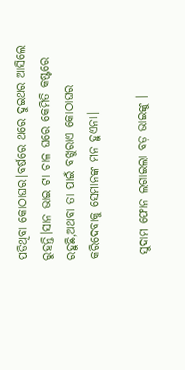ପଡିଥିବା କୋଠାଘର।ବର୍ଷରେ ଥରେ ଦୁଇଥର ଆସିଲେ ରୁହନ୍ତି।ସାନ ଭାଇ ଟା ଚାଳ ଘରେ କେମିତି କଷ୍ଟରେ ରହୁଛି,ଅଥବା ତା ପାଇଁ ବଖୁରାଏ କୋଠାଘର କରିଦେବାକୁ ସେମାନଙ୍କ ମନ ହୁଏନା।

 ସୁଦାମ ଫୋନ ଲଗାଇଲା ବଡ଼ ଭାଇଙ୍କୁ ।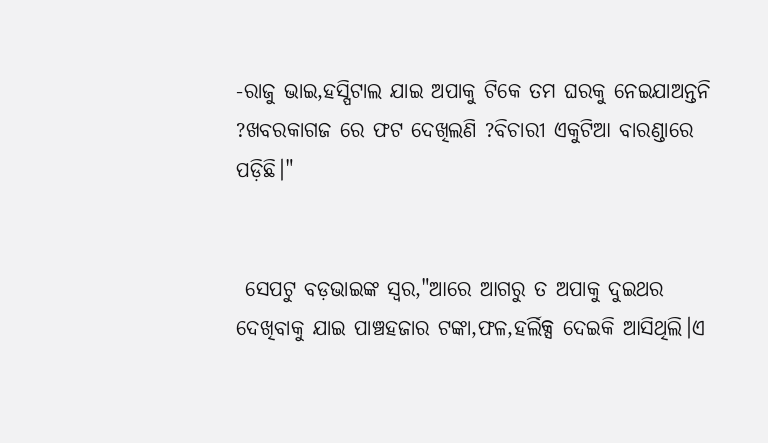-ରାଜୁ ଭାଇ,ହସ୍ପିଟାଲ ଯାଇ ଅପାକୁ ଟିକେ ତମ ଘରକୁ ନେଇଯାଅନ୍ତନି ?ଖବରକାଗଜ ରେ ଫଟ ଦେଖିଲଣି ?ବିଚାରୀ ଏକୁଟିଆ ବାରଣ୍ଡାରେ ପଡ଼ିଛି।"


 ସେପଟୁ ବଡ଼ଭାଇଙ୍କ ସ୍ବର,"ଆରେ ଆଗରୁ ତ ଅପାକୁ ଦୁଇଥର ଦେଖିବାକୁ ଯାଇ ପାଞ୍ଚହଜାର ଟଙ୍କା,ଫଳ,ହର୍ଲିକ୍ସ ଦେଇକି ଆସିଥିଲି।ଏ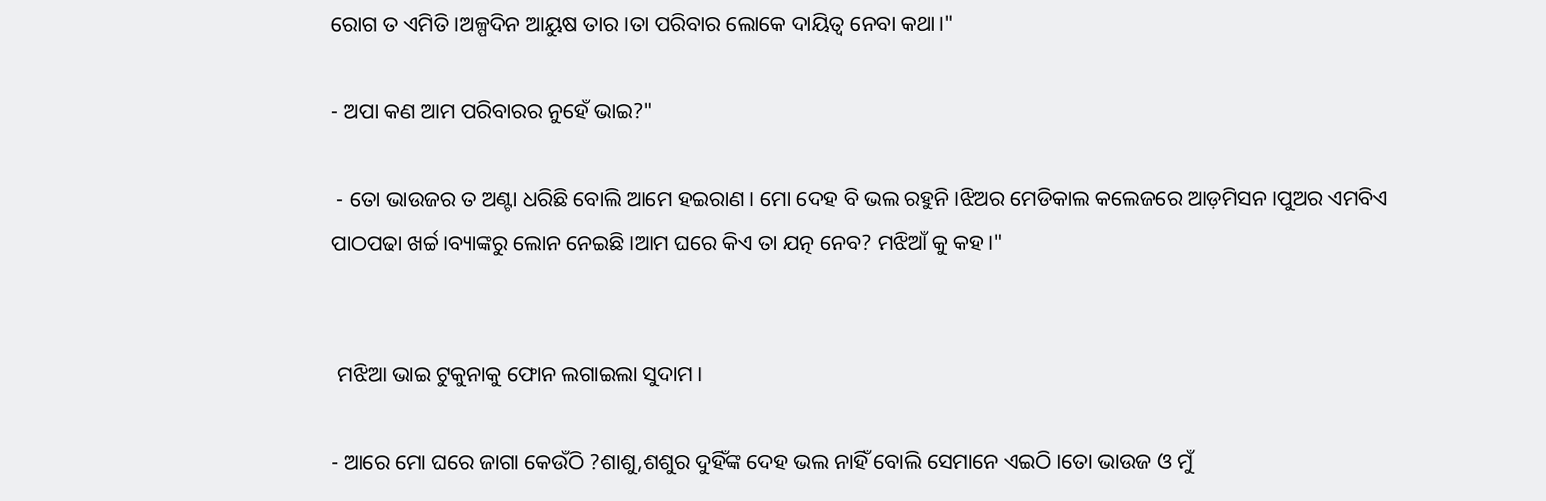ରୋଗ ତ ଏମିତି।ଅଳ୍ପଦିନ ଆୟୁଷ ତାର।ତା ପରିବାର ଲୋକେ ଦାୟିତ୍ୱ ନେବା କଥା।"

- ଅପା କଣ ଆମ ପରିବାରର ନୁହେଁ ଭାଇ?"

 - ତୋ ଭାଉଜର ତ ଅଣ୍ଟା ଧରିଛି ବୋଲି ଆମେ ହଇରାଣ। ମୋ ଦେହ ବି ଭଲ ରହୁନି।ଝିଅର ମେଡିକାଲ କଲେଜରେ ଆଡ଼ମିସନ।ପୁଅର ଏମବିଏ ପାଠପଢା ଖର୍ଚ୍ଚ।ବ୍ୟାଙ୍କରୁ ଲୋନ ନେଇଛି।ଆମ ଘରେ କିଏ ତା ଯତ୍ନ ନେବ? ମଝିଆଁ କୁ କହ।"


 ମଝିଆ ଭାଇ ଟୁକୁନାକୁ ଫୋନ ଲଗାଇଲା ସୁଦାମ।

- ଆରେ ମୋ ଘରେ ଜାଗା କେଉଁଠି ?ଶାଶୁ,ଶଶୁର ଦୁହିଁଙ୍କ ଦେହ ଭଲ ନାହିଁ ବୋଲି ସେମାନେ ଏଇଠି।ତୋ ଭାଉଜ ଓ ମୁଁ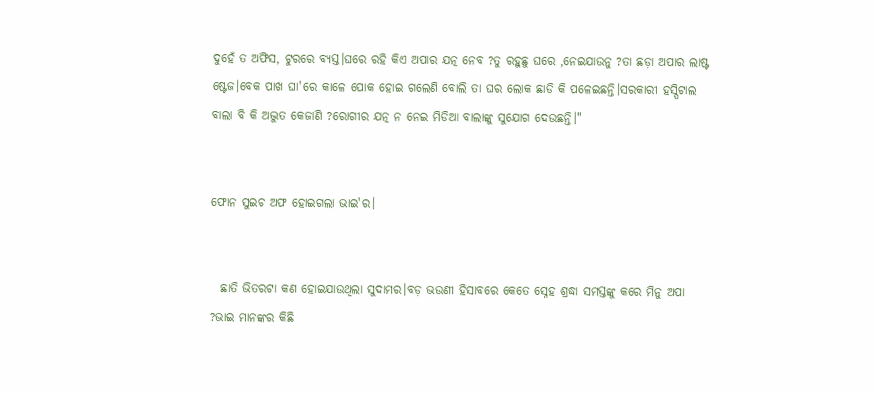ଦୁହେଁ ତ ଅଫିସ, ଟୁରରେ ବ୍ୟସ୍ତ।ଘରେ ରହି କିଏ ଅପାର ଯତ୍ନ ନେବ ?ତୁ ରହୁଛୁ ଘରେ ,ନେଇଯାଉନୁ ?ତା ଛଡ଼ା ଅପାର ଲାଷ୍ଟ ଷ୍ଟେଜ।ବେକ ପାଖ ଘା'ରେ କାଳେ ପୋକ ହୋଇ ଗଲେଣି ବୋଲି ତା ଘର ଲୋକ ଛାଡି କି ପଳେଇଛନ୍ତି।ସରକାରୀ ହସ୍ପିଟାଲ ବାଲା ବି କି ଅଦ୍ଭୁତ କେଜାଣି ?ରୋଗୀର ଯତ୍ନ ନ ନେଇ ମିଡିଆ ବାଲାଙ୍କୁ ସୁଯୋଗ ଦେଉଛନ୍ତି।"


ଫୋନ ସୁଇଚ ଅଫ ହୋଇଗଲା ଭାଇ'ର।


  ଛାତି ଭିତରଟା କଣ ହୋଇଯାଉଥିଲା ସୁଦାମର।ବଡ଼ ଭଉଣୀ ହିସାବରେ କେତେ ସ୍ନେହ ଶ୍ରଦ୍ଧା ସମସ୍ତଙ୍କୁ କରେ ମିନୁ ଅପା ?ଭାଇ ମାନଙ୍କର କିଛି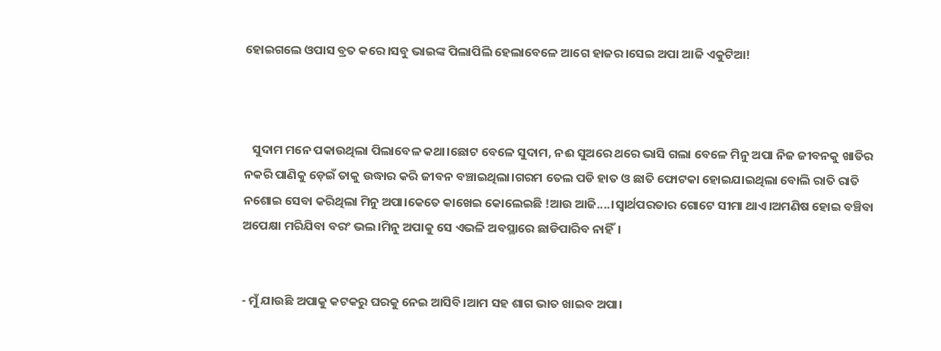ହୋଇଗଲେ ଓପାସ ବ୍ରତ କରେ।ସବୁ ଭାଇଙ୍କ ପିଲାପିଲି ହେଲାବେଳେ ଆଗେ ହାଜର।ସେଇ ଅପା ଆଜି ଏକୁଟିଆ!



   ସୁଦାମ ମନେ ପକାଉଥିଲା ପିଲାବେଳ କଥା।ଛୋଟ ବେଳେ ସୁଦାମ, ନଈ ସୁଅରେ ଥରେ ଭାସି ଗଲା ବେଳେ ମିନୁ ଅପା ନିଜ ଜୀବନକୁ ଖାତିର ନକରି ପାଣିକୁ ଡ଼େଇଁ ତାକୁ ଉଦ୍ଧାର କରି ଜୀବନ ବଞ୍ଚାଇଥିଲା।ଗରମ ତେଲ ପଡି ହାତ ଓ ଛାତି ଫୋଟକା ହୋଇଯାଇଥିଲା ବୋଲି ରାତି ରାତି ନଶୋଇ ସେବା କରିଥିଲା ମିନୁ ଅପା।କେତେ କାଖେଇ କୋଲେଇଛି !ଆଉ ଆଜି....।ସ୍ବାର୍ଥପରତାର ଗୋଟେ ସୀମା ଥାଏ।ଅମଣିଷ ହୋଇ ବଞ୍ଚିବା ଅପେକ୍ଷା ମରିଯିବା ବରଂ ଭଲ।ମିନୁ ଅପାକୁ ସେ ଏଭଳି ଅବସ୍ଥାରେ ଛାଡିପାରିବ ନାହିଁ।


- ମୁଁ ଯାଉଛି ଅପାକୁ କଟକରୁ ଘରକୁ ନେଇ ଆସିବି।ଆମ ସହ ଶାଗ ଭାତ ଖାଇବ ଅପା।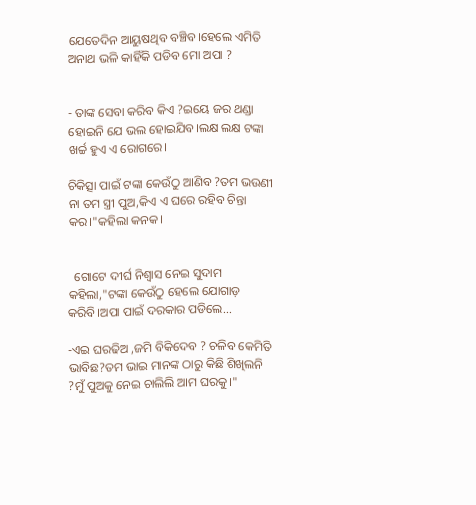ଯେତେଦିନ ଆୟୁଷଥିବ ବଞ୍ଚିବ।ହେଲେ ଏମିତି ଅନାଥ ଭଳି କାହିଁକି ପଡିବ ମୋ ଅପା ?


- ତାଙ୍କ ସେବା କରିବ କିଏ ?ଇୟେ ଜର ଥଣ୍ଡା ହୋଇନି ଯେ ଭଲ ହୋଇଯିବ।ଲକ୍ଷ ଲକ୍ଷ ଟଙ୍କା ଖର୍ଚ୍ଚ ହୁଏ ଏ ରୋଗରେ।

ଚିକିତ୍ସା ପାଇଁ ଟଙ୍କା କେଉଁଠୁ ଆଣିବ ?ତମ ଭଉଣୀ ନା ତମ ସ୍ତ୍ରୀ ପୁଅ,କିଏ ଏ ଘରେ ରହିବ ଚିନ୍ତା କର।"କହିଲା କନକ।


  ଗୋଟେ ଦୀର୍ଘ ନିଶ୍ବାସ ନେଇ ସୁଦାମ କହିଲା,"ଟଙ୍କା କେଉଁଠୁ ହେଲେ ଯୋଗାଡ଼ କରିବି।ଅପା ପାଇଁ ଦରକାର ପଡିଲେ...

-ଏଇ ଘରଢିଅ ,ଜମି ବିକିଦେବ ? ଚଳିବ କେମିତି ଭାବିଛ?ତମ ଭାଇ ମାନଙ୍କ ଠାରୁ କିଛି ଶିଖିଲନି ?ମୁଁ ପୁଅକୁ ନେଇ ଚାଲିଲି ଆମ ଘରକୁ।"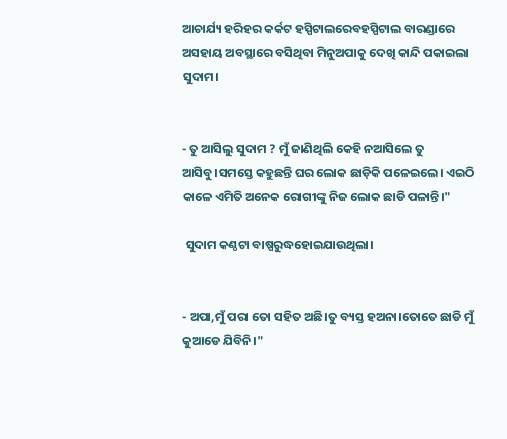ଆଚାର୍ଯ୍ୟ ହରିହର କର୍କଟ ହସ୍ପିଟାଲରେବହସ୍ପିଟାଲ ବାରଣ୍ଡାରେ ଅସହାୟ ଅବସ୍ଥାରେ ବସିଥିବା ମିନୁଅପାକୁ ଦେଖି କାନ୍ଦି ପକାଇଲା ସୁଦାମ।


- ତୁ ଆସିଲୁ ସୁଦାମ ? ମୁଁ ଜାଣିଥିଲି କେହି ନଆସିଲେ ତୁ ଆସିବୁ।ସମସ୍ତେ କହୁଛନ୍ତି ଘର ଲୋକ ଛାଡ଼ିକି ପଳେଇଲେ। ଏଇଠି କାଳେ ଏମିତି ଅନେକ ରୋଗୀଙ୍କୁ ନିଜ ଲୋକ ଛାଡି ପଳାନ୍ତି।"

 ସୁଦାମ କଣ୍ଠଟା ବାଷ୍ପରୁଦ୍ଧହୋଇଯାଉଥିଲା।


- ଅପା,ମୁଁ ପରା ତୋ ସହିତ ଅଛି।ତୁ ବ୍ୟସ୍ତ ହଅନା।ତୋତେ ଛାଡି ମୁଁ କୁଆଡେ ଯିବିନି।"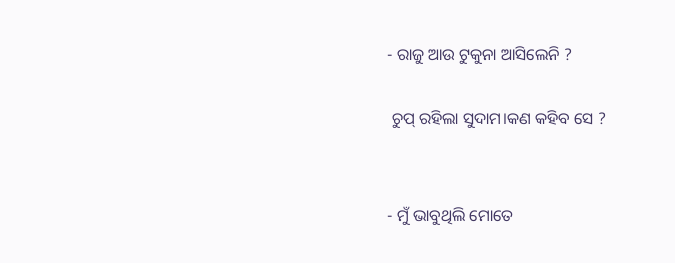- ରାଜୁ ଆଉ ଟୁକୁନା ଆସିଲେନି ?

 ଚୁପ୍ ରହିଲା ସୁଦାମ।କଣ କହିବ ସେ ?


- ମୁଁ ଭାବୁଥିଲି ମୋତେ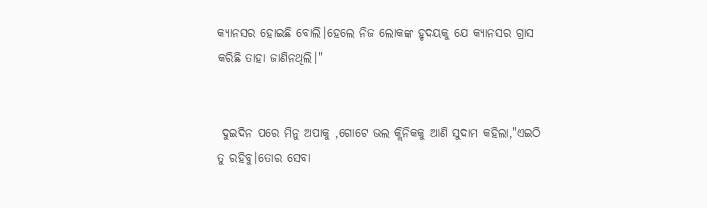କ୍ୟାନସର ହୋଇଛି ବୋଲି।ହେଲେ ନିଜ ଲୋକଙ୍କ ହୃଦୟକୁ ଯେ କ୍ୟାନସର ଗ୍ରାସ କରିଛି ତାହା ଜାଣିନଥିଲି।"


 ଦୁଇଦିନ ପରେ ମିନୁ ଅପାକୁ ,ଗୋଟେ ଭଲ କ୍ଲିନିକକୁ ଆଣି ସୁଦାମ କହିଲା,"ଏଇଠି ତୁ ରହିବୁ।ତୋର ସେବା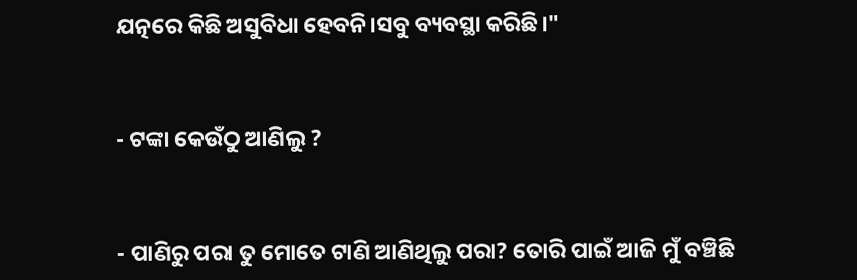ଯତ୍ନରେ କିଛି ଅସୁବିଧା ହେବନି।ସବୁ ବ୍ୟବସ୍ଥା କରିଛି।"


- ଟଙ୍କା କେଉଁଠୁ ଆଣିଲୁ ?


- ପାଣିରୁ ପରା ତୁ ମୋତେ ଟାଣି ଆଣିଥିଲୁ ପରା? ତୋରି ପାଇଁ ଆଜି ମୁଁ ବଞ୍ଚିଛି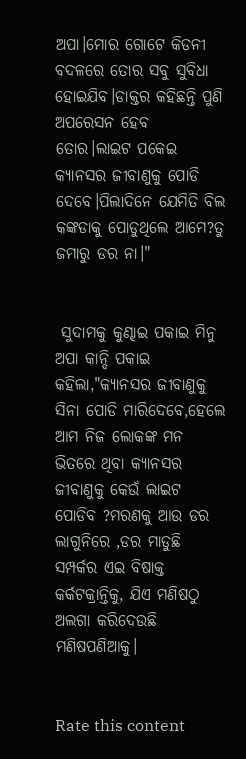ଅପା।ମୋର ଗୋଟେ କିଡନୀ ବଦଳରେ ତୋର ସବୁ ସୁବିଧା ହୋଇଯିବ।ଡାକ୍ତର କହିଛନ୍ତି ପୁଣି ଅପରେସନ ହେବ ତୋର।ଲାଇଟ ପକେଇ କ୍ୟାନସର ଜୀବାଣୁକୁ ପୋଡି ଦେବେ।ପିଲାଦିନେ ଯେମିତି ବିଲ କଙ୍କଡାକୁ ପୋଡୁଥିଲେ ଆମେ?ତୁ ଜମାରୁ ଡର ନା।"


 ସୁଦାମକୁ କୁଣ୍ଢାଇ ପକାଇ ମିନୁ ଅପା କାନ୍ଦି ପକାଇ କହିଲା,"କ୍ୟାନସର ଜୀବାଣୁକୁ ସିନା ପୋଡି ମାରିଦେବେ,ହେଲେ ଆମ ନିଜ ଲୋକଙ୍କ ମନ ଭିତରେ ଥିବା କ୍ୟାନସର ଜୀବାଣୁକୁ କେଉଁ ଲାଇଟ ପୋଡିବ ?ମରଣକୁ ଆଉ ଡର ଲାଗୁନିରେ ,ଡର ମାଡୁଛି ସମ୍ପର୍କର ଏଇ ବିଷାକ୍ତ କର୍କଟକ୍ରାନ୍ତିକୁ, ଯିଏ ମଣିଷଠୁ ଅଲଗା କରିଦେଉଛି ମଣିଷପଣିଆକୁ।


Rate this content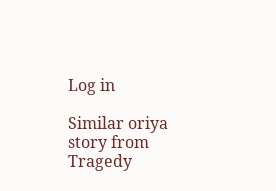Log in

Similar oriya story from Tragedy